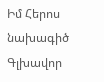Իմ Հերոս նախագիծ
Գլխավոր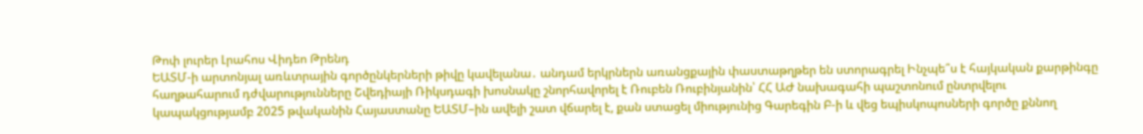Թոփ լուրեր Լրահոս Վիդեո Թրենդ
ԵԱՏՄ-ի արտոնյալ առևտրային գործընկերների թիվը կավելանա․ անդամ երկրներն առանցքային փաստաթղթեր են ստորագրել Ինչպե՞ս է հայկական քարթինգը հաղթահարում դժվարությունները Շվեդիայի Ռիկսդագի խոսնակը շնորհավորել է Ռուբեն Ռուբինյանին՝ ՀՀ ԱԺ նախագահի պաշտոնում ընտրվելու կապակցությամբ 2025 թվականին Հայաստանը ԵԱՏՄ–ին ավելի շատ վճարել է, քան ստացել միությունից Գարեգին Բ-ի և վեց եպիսկոպոսների գործը քննող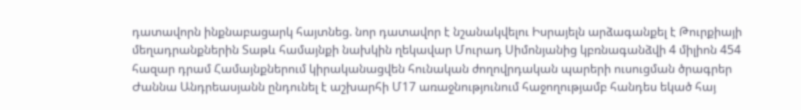դատավորն ինքնաբացարկ հայտնեց. նոր դատավոր է նշանակվելու Իսրայելն արձագանքել է Թուրքիայի մեղադրանքներին Տաթև համայնքի նախկին ղեկավար Մուրադ Սիմոնյանից կբռնագանձվի 4 միլիոն 454 հազար դրամ Համայնքներում կիրականացվեն հունական ժողովրդական պարերի ուսուցման ծրագրեր Ժաննա Անդրեասյանն ընդունել է աշխարհի Մ17 առաջնությունում հաջողությամբ հանդես եկած հայ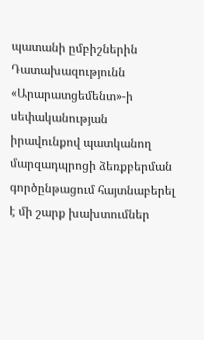պատանի ըմբիշներին Դատախազությունն «Արարատցեմենտ»-ի սեփականության իրավունքով պատկանող մարզադպրոցի ձեռքբերման գործընթացում հայտնաբերել է մի շարք խախտումներ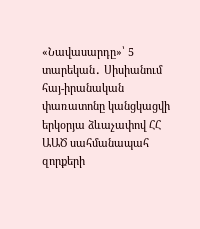«Նավասարդը»՝ 5 տարեկան․ Սիսիանում հայ-իրանական փառատոնը կանցկացվի երկօրյա ձևաչափով ՀՀ ԱԱԾ սահմանապահ զորքերի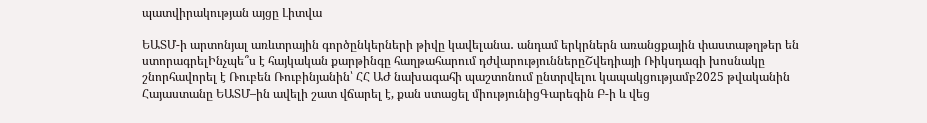պատվիրակության այցը Լիտվա

ԵԱՏՄ-ի արտոնյալ առևտրային գործընկերների թիվը կավելանա․ անդամ երկրներն առանցքային փաստաթղթեր են ստորագրելԻնչպե՞ս է հայկական քարթինգը հաղթահարում դժվարություններըՇվեդիայի Ռիկսդագի խոսնակը շնորհավորել է Ռուբեն Ռուբինյանին՝ ՀՀ ԱԺ նախագահի պաշտոնում ընտրվելու կապակցությամբ2025 թվականին Հայաստանը ԵԱՏՄ–ին ավելի շատ վճարել է, քան ստացել միությունիցԳարեգին Բ-ի և վեց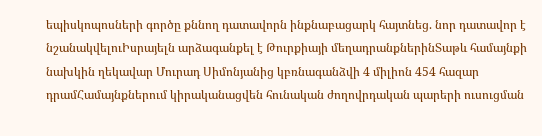եպիսկոպոսների գործը քննող դատավորն ինքնաբացարկ հայտնեց. նոր դատավոր է նշանակվելուԻսրայելն արձագանքել է Թուրքիայի մեղադրանքներինՏաթև համայնքի նախկին ղեկավար Մուրադ Սիմոնյանից կբռնագանձվի 4 միլիոն 454 հազար դրամՀամայնքներում կիրականացվեն հունական ժողովրդական պարերի ուսուցման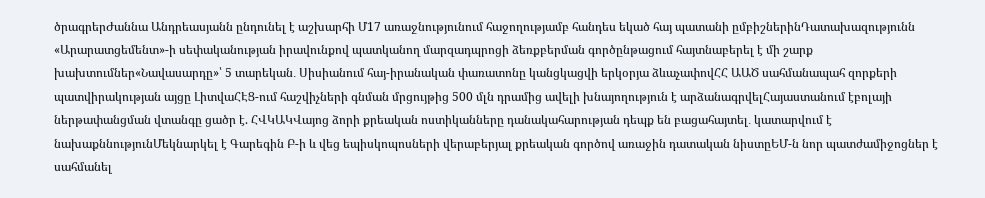ծրագրերԺաննա Անդրեասյանն ընդունել է աշխարհի Մ17 առաջնությունում հաջողությամբ հանդես եկած հայ պատանի ըմբիշներինԴատախազությունն «Արարատցեմենտ»-ի սեփականության իրավունքով պատկանող մարզադպրոցի ձեռքբերման գործընթացում հայտնաբերել է մի շարք խախտումներ«Նավասարդը»՝ 5 տարեկան․ Սիսիանում հայ-իրանական փառատոնը կանցկացվի երկօրյա ձևաչափովՀՀ ԱԱԾ սահմանապահ զորքերի պատվիրակության այցը ԼիտվաՀԷՑ-ում հաշվիչների գնման մրցույթից 500 մլն դրամից ավելի խնայողություն է արձանագրվելՀայաստանում էբոլայի ներթափանցման վտանգը ցածր է. ՀՎԿԱԿՎայոց ձորի քրեական ոստիկանները դանակահարության դեպք են բացահայտել․ կատարվում է նախաքննությունՄեկնարկել է Գարեգին Բ-ի և վեց եպիսկոպոսների վերաբերյալ քրեական գործով առաջին դատական նիստըԵՄ-ն նոր պատժամիջոցներ է սահմանել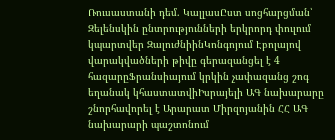Ռուսաստանի դեմ. ԿալլասԸստ սոցհարցման՝ Զելենսկին ընտրությունների երկրորդ փուլում կպարտվեր ԶալուժնիինԿոնգոյում Էբոլայով վարակվածների թիվը գերազանցել է 4 հազարըՖրանսիայում կրկին չափազանց շոգ եղանակ կհաստատվիԻսրայելի ԱԳ նախարարը շնորհավորել է Արարատ Միրզոյանին ՀՀ ԱԳ նախարարի պաշտոնում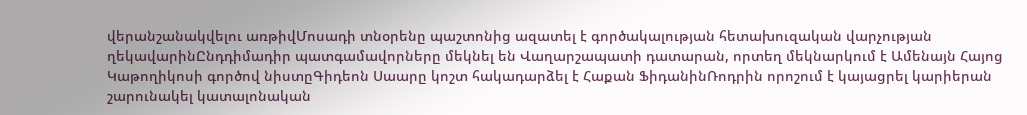վերանշանակվելու առթիվՄոսադի տնօրենը պաշտոնից ազատել է գործակալության հետախուզական վարչության ղեկավարինԸնդդիմադիր պատգամավորները մեկնել են Վաղարշապատի դատարան, որտեղ մեկնարկում է Ամենայն Հայոց Կաթողիկոսի գործով նիստըԳիդեոն Սաարը կոշտ հակադարձել է Հաքան ՖիդանինՌոդրին որոշում է կայացրել կարիերան շարունակել կատալոնական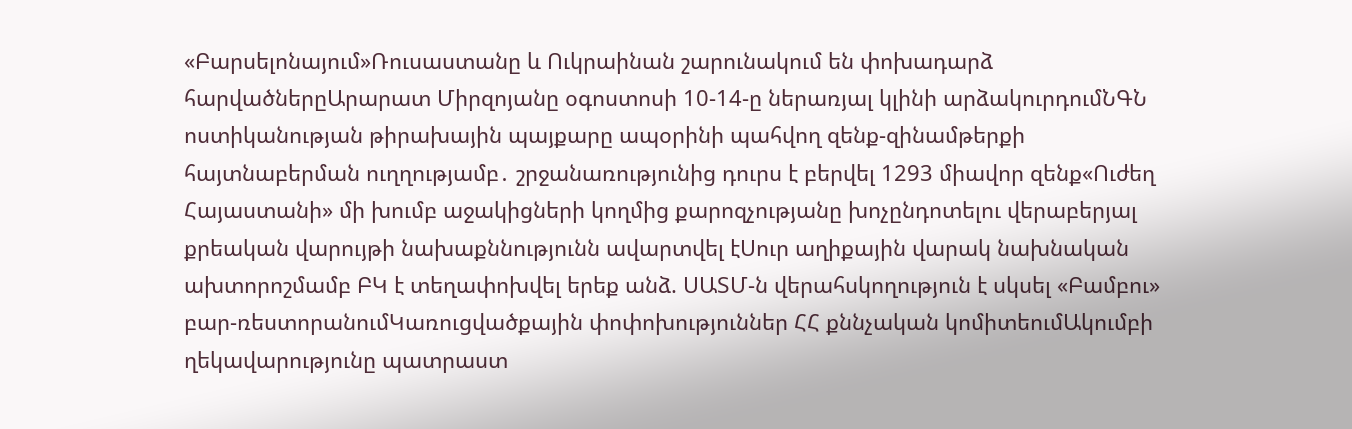«Բարսելոնայում»Ռուսաստանը և Ուկրաինան շարունակում են փոխադարձ հարվածներըԱրարատ Միրզոյանը օգոստոսի 10-14-ը ներառյալ կլինի արձակուրդումՆԳՆ ոստիկանության թիրախային պայքարը ապօրինի պահվող զենք-զինամթերքի հայտնաբերման ուղղությամբ․ շրջանառությունից դուրս է բերվել 1293 միավոր զենք«Ուժեղ Հայաստանի» մի խումբ աջակիցների կողմից քարոզչությանը խոչընդոտելու վերաբերյալ քրեական վարույթի նախաքննությունն ավարտվել էՍուր աղիքային վարակ նախնական ախտորոշմամբ ԲԿ է տեղափոխվել երեք անձ. ՍԱՏՄ-ն վերահսկողություն է սկսել «Բամբու» բար-ռեստորանումԿառուցվածքային փոփոխություններ ՀՀ քննչական կոմիտեումԱկումբի ղեկավարությունը պատրաստ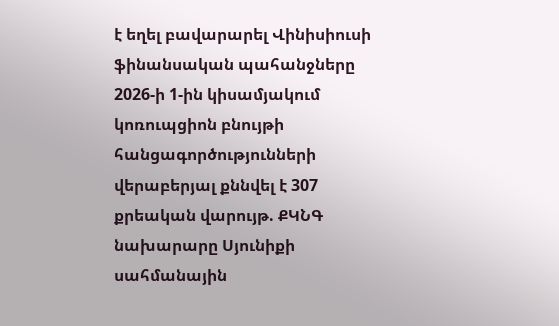է եղել բավարարել Վինիսիուսի ֆինանսական պահանջները 2026-ի 1-ին կիսամյակում կոռուպցիոն բնույթի հանցագործությունների վերաբերյալ քննվել է 307 քրեական վարույթ. ՔԿՆԳ նախարարը Սյունիքի սահմանային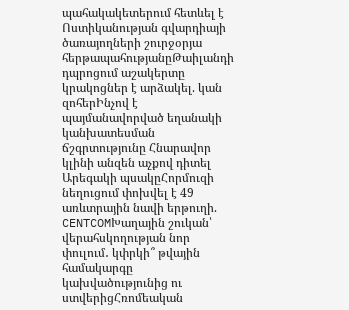պահակակետերում հետևել է Ոստիկանության գվարդիայի ծառայողների շուրջօրյա հերթապահությանըԹաիլանդի դպրոցում աշակերտը կրակոցներ է արձակել. կան զոհերԻնչով է պայմանավորված եղանակի կանխատեսման ճշգրտությունը Հնարավոր կլինի անզեն աչքով դիտել Արեգակի պսակըՀորմուզի նեղուցում փոխվել է 49 առևտրային նավի երթուղի. CENTCOMԽաղային շուկան՝ վերահսկողության նոր փուլում․ կփրկի՞ թվային համակարգը կախվածությունից ու ստվերիցՀռոմեական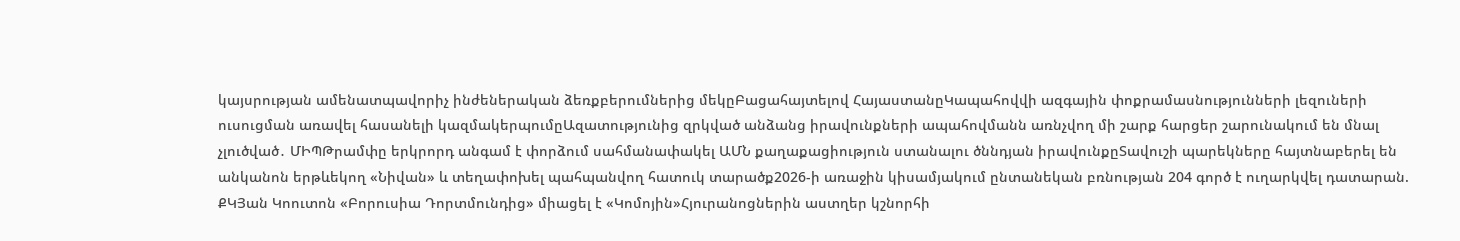կայսրության ամենատպավորիչ ինժեներական ձեռքբերումներից մեկըԲացահայտելով ՀայաստանըԿապահովվի ազգային փոքրամասնությունների լեզուների ուսուցման առավել հասանելի կազմակերպումըԱզատությունից զրկված անձանց իրավունքների ապահովմանն առնչվող մի շարք հարցեր շարունակում են մնալ չլուծված․ ՄԻՊԹրամփը երկրորդ անգամ է փորձում սահմանափակել ԱՄՆ քաղաքացիություն ստանալու ծննդյան իրավունքըՏավուշի պարեկները հայտնաբերել են անկանոն երթևեկող «Նիվան» և տեղափոխել պահպանվող հատուկ տարածք2026-ի առաջին կիսամյակում ընտանեկան բռնության 204 գործ է ուղարկվել դատարան. ՔԿՅան Կոուտոն «Բորուսիա Դորտմունդից» միացել է «Կոմոյին»Հյուրանոցներին աստղեր կշնորհի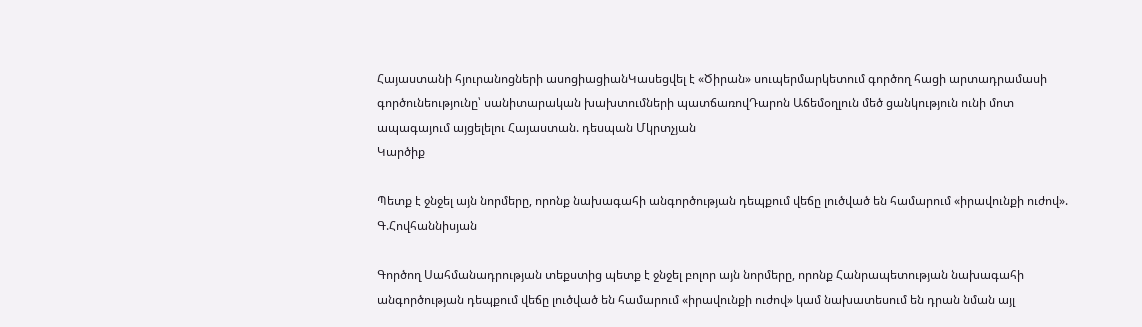Հայաստանի հյուրանոցների ասոցիացիանԿասեցվել է «Ծիրան» սուպերմարկետում գործող հացի արտադրամասի գործունեությունը՝ սանիտարական խախտումների պատճառովԴարոն Աճեմօղլուն մեծ ցանկություն ունի մոտ ապագայում այցելելու Հայաստան. դեսպան Մկրտչյան
Կարծիք

Պետք է ջնջել այն նորմերը, որոնք նախագահի անգործության դեպքում վեճը լուծված են համարում «իրավունքի ուժով». Գ.Հովհաննիսյան

Գործող Սահմանադրության տեքստից պետք է ջնջել բոլոր այն նորմերը, որոնք Հանրապետության նախագահի անգործության դեպքում վեճը լուծված են համարում «իրավունքի ուժով» կամ նախատեսում են դրան նման այլ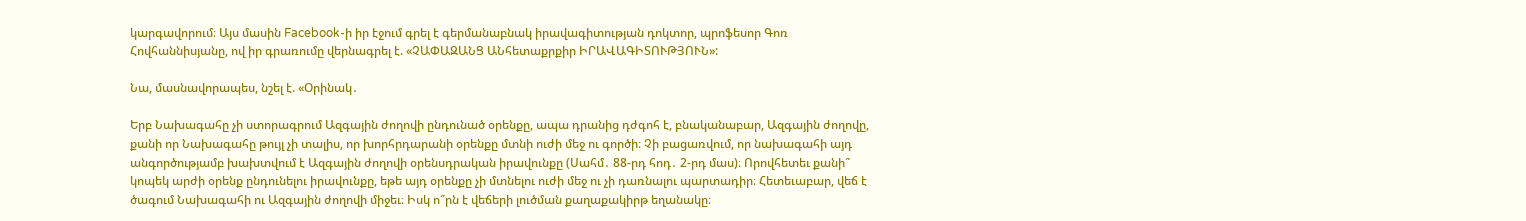կարգավորում։ Այս մասին Facebook-ի իր էջում գրել է գերմանաբնակ իրավագիտության դոկտոր, պրոֆեսոր Գոռ Հովհաննիսյանը, ով իր գրառումը վերնագրել է. «ՉԱՓԱԶԱՆՑ ԱՆհետաքրքիր ԻՐԱՎԱԳԻՏՈՒԹՅՈՒՆ»:

Նա, մասնավորապես, նշել է. «Օրինակ․

Երբ Նախագահը չի ստորագրում Ազգային ժողովի ընդունած օրենքը, ապա դրանից դժգոհ է, բնականաբար, Ազգային ժողովը, քանի որ Նախագահը թույլ չի տալիս, որ խորհրդարանի օրենքը մտնի ուժի մեջ ու գործի։ Չի բացառվում, որ նախագահի այդ անգործությամբ խախտվում է Ազգային ժողովի օրենսդրական իրավունքը (Սահմ․ 88-րդ հոդ․ 2-րդ մաս)։ Որովհետեւ քանի՞ կոպեկ արժի օրենք ընդունելու իրավունքը, եթե այդ օրենքը չի մտնելու ուժի մեջ ու չի դառնալու պարտադիր։ Հետեւաբար, վեճ է ծագում Նախագահի ու Ազգային ժողովի միջեւ։ Իսկ ո՞րն է վեճերի լուծման քաղաքակիրթ եղանակը։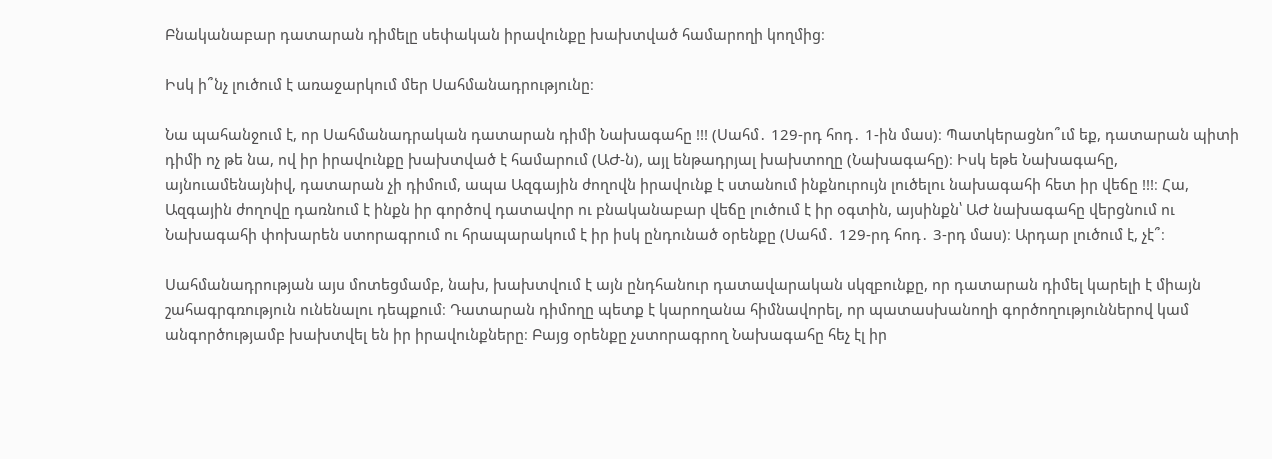Բնականաբար դատարան դիմելը սեփական իրավունքը խախտված համարողի կողմից։

Իսկ ի՞նչ լուծում է առաջարկում մեր Սահմանադրությունը։

Նա պահանջում է, որ Սահմանադրական դատարան դիմի Նախագահը !!! (Սահմ․ 129-րդ հոդ․ 1-ին մաս)։ Պատկերացնո՞ւմ եք, դատարան պիտի դիմի ոչ թե նա, ով իր իրավունքը խախտված է համարում (ԱԺ-ն), այլ ենթադրյալ խախտողը (Նախագահը)։ Իսկ եթե Նախագահը, այնուամենայնիվ, դատարան չի դիմում, ապա Ազգային ժողովն իրավունք է ստանում ինքնուրույն լուծելու նախագահի հետ իր վեճը !!!։ Հա, Ազգային ժողովը դառնում է ինքն իր գործով դատավոր ու բնականաբար վեճը լուծում է իր օգտին, այսինքն՝ ԱԺ նախագահը վերցնում ու Նախագահի փոխարեն ստորագրում ու հրապարակում է իր իսկ ընդունած օրենքը (Սահմ․ 129-րդ հոդ․ 3-րդ մաս)։ Արդար լուծում է, չէ՞։

Սահմանադրության այս մոտեցմամբ, նախ, խախտվում է այն ընդհանուր դատավարական սկզբունքը, որ դատարան դիմել կարելի է միայն շահագրգռություն ունենալու դեպքում։ Դատարան դիմողը պետք է կարողանա հիմնավորել, որ պատասխանողի գործողություններով կամ անգործությամբ խախտվել են իր իրավունքները։ Բայց օրենքը չստորագրող Նախագահը հեչ էլ իր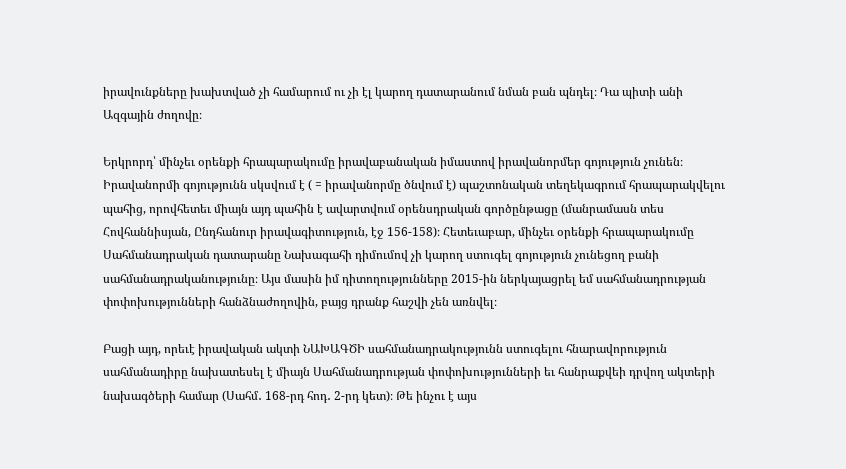իրավունքները խախտված չի համարում ու չի էլ կարող դատարանում նման բան պնդել։ Դա պիտի անի Ազգային ժողովը։

Երկրորդ՝ մինչեւ օրենքի հրապարակումը իրավաբանական իմաստով իրավանորմեր գոյություն չունեն։ Իրավանորմի գոյությունն սկսվում է ( = իրավանորմը ծնվում է) պաշտոնական տեղեկագրում հրապարակվելու պահից, որովհետեւ միայն այդ պահին է ավարտվում օրենսդրական գործընթացը (մանրամասն տես Հովհաննիսյան, Ընդհանուր իրավագիտություն, էջ 156-158)։ Հետեւաբար, մինչեւ օրենքի հրապարակումը Սահմանադրական դատարանը Նախագահի դիմումով չի կարող ստուգել գոյություն չունեցող բանի սահմանադրականությունը։ Այս մասին իմ դիտողությունները 2015-ին ներկայացրել եմ սահմանադրության փոփոխությունների հանձնաժողովին, բայց դրանք հաշվի չեն առնվել։

Բացի այդ, որեւէ իրավական ակտի ՆԱԽԱԳԾԻ սահմանադրակությունն ստուգելու հնարավորություն սահմանադիրը նախատեսել է միայն Սահմանադրության փոփոխությունների եւ հանրաքվեի դրվող ակտերի նախագծերի համար (Սահմ․ 168-րդ հոդ․ 2-րդ կետ)։ Թե ինչու է այս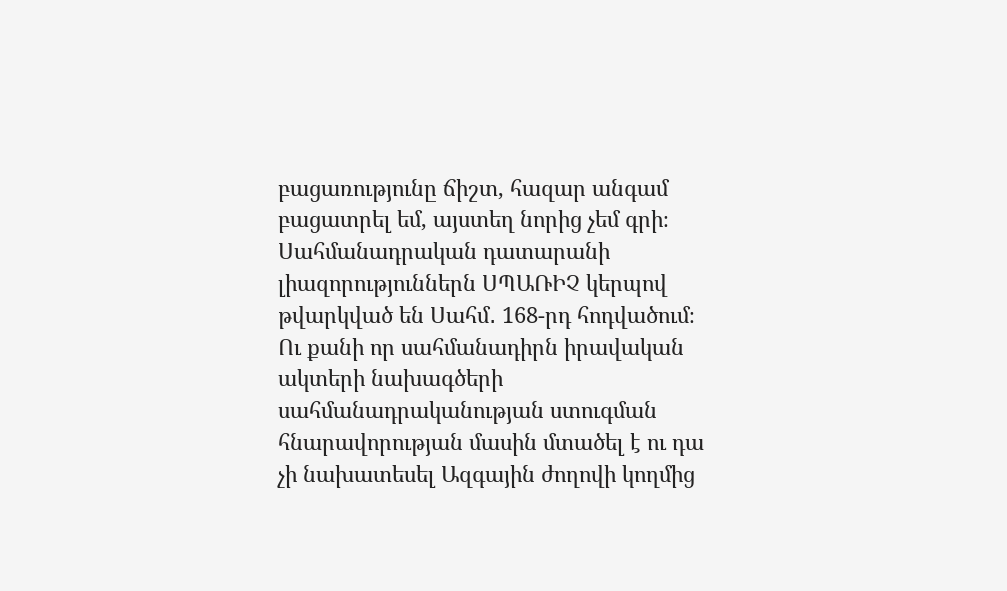բացառությունը ճիշտ, հազար անգամ բացատրել եմ, այստեղ նորից չեմ գրի։ Սահմանադրական դատարանի լիազորություններն ՍՊԱՌԻՉ կերպով թվարկված են Սահմ․ 168-րդ հոդվածում։ Ու քանի որ սահմանադիրն իրավական ակտերի նախագծերի սահմանադրականության ստուգման հնարավորության մասին մտածել է ու դա չի նախատեսել Ազգային ժողովի կողմից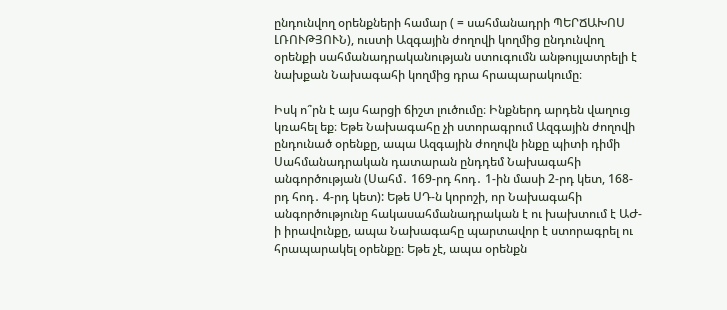ընդունվող օրենքների համար ( = սահմանադրի ՊԵՐՃԱԽՈՍ ԼՌՈՒԹՅՈՒՆ), ուստի Ազգային ժողովի կողմից ընդունվող օրենքի սահմանադրականության ստուգումն անթույլատրելի է նախքան Նախագահի կողմից դրա հրապարակումը։

Իսկ ո՞րն է այս հարցի ճիշտ լուծումը։ Ինքներդ արդեն վաղուց կռահել եք։ Եթե Նախագահը չի ստորագրում Ազգային ժողովի ընդունած օրենքը, ապա Ազգային ժողովն ինքը պիտի դիմի Սահմանադրական դատարան ընդդեմ Նախագահի անգործության (Սահմ․ 169-րդ հոդ․ 1-ին մասի 2-րդ կետ, 168-րդ հոդ․ 4-րդ կետ): Եթե ՍԴ-ն կորոշի, որ Նախագահի անգործությունը հակասահմանադրական է ու խախտում է ԱԺ-ի իրավունքը, ապա Նախագահը պարտավոր է ստորագրել ու հրապարակել օրենքը։ Եթե չէ, ապա օրենքն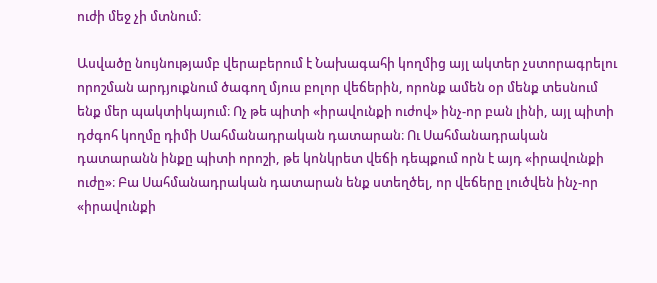ուժի մեջ չի մտնում։

Ասվածը նույնությամբ վերաբերում է Նախագահի կողմից այլ ակտեր չստորագրելու որոշման արդյուքնում ծագող մյուս բոլոր վեճերին, որոնք ամեն օր մենք տեսնում ենք մեր պակտիկայում։ Ոչ թե պիտի «իրավունքի ուժով» ինչ-որ բան լինի, այլ պիտի դժգոհ կողմը դիմի Սահմանադրական դատարան։ Ու Սահմանադրական դատարանն ինքը պիտի որոշի, թե կոնկրետ վեճի դեպքում որն է այդ «իրավունքի ուժը»։ Բա Սահմանադրական դատարան ենք ստեղծել, որ վեճերը լուծվեն ինչ-որ «իրավունքի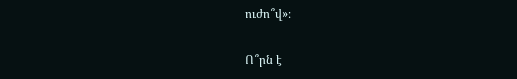ուժո՞վ»։

Ո՞րն է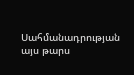Սահմանադրության այս թարս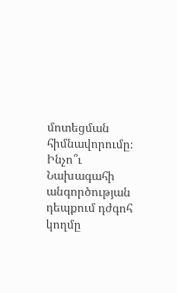մոտեցման հիմնավորումը։ Ինչո՞ւ Նախագահի անգործության դեպքում դժգոհ կողմը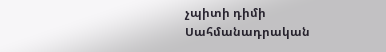չպիտի դիմի Սահմանադրական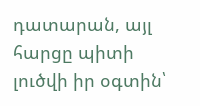դատարան, այլ հարցը պիտի լուծվի իր օգտին՝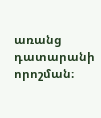առանց դատարանի որոշման։